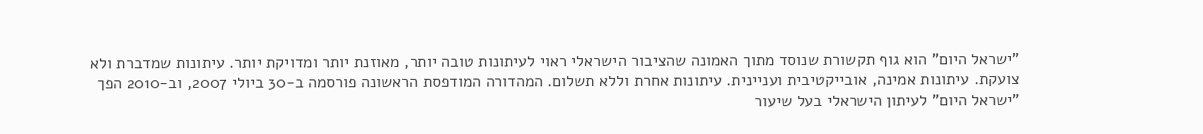"ישראל היום" הוא גוף תקשורת שנוסד מתוך האמונה שהציבור הישראלי ראוי לעיתונות טובה יותר, מאוזנת יותר ומדויקת יותר. עיתונות שמדברת ולא צועקת. עיתונות אמינה, אובייקטיבית ועניינית. עיתונות אחרת וללא תשלום. המהדורה המודפסת הראשונה פורסמה ב-30 ביולי 2007, וב-2010 הפך "ישראל היום" לעיתון הישראלי בעל שיעור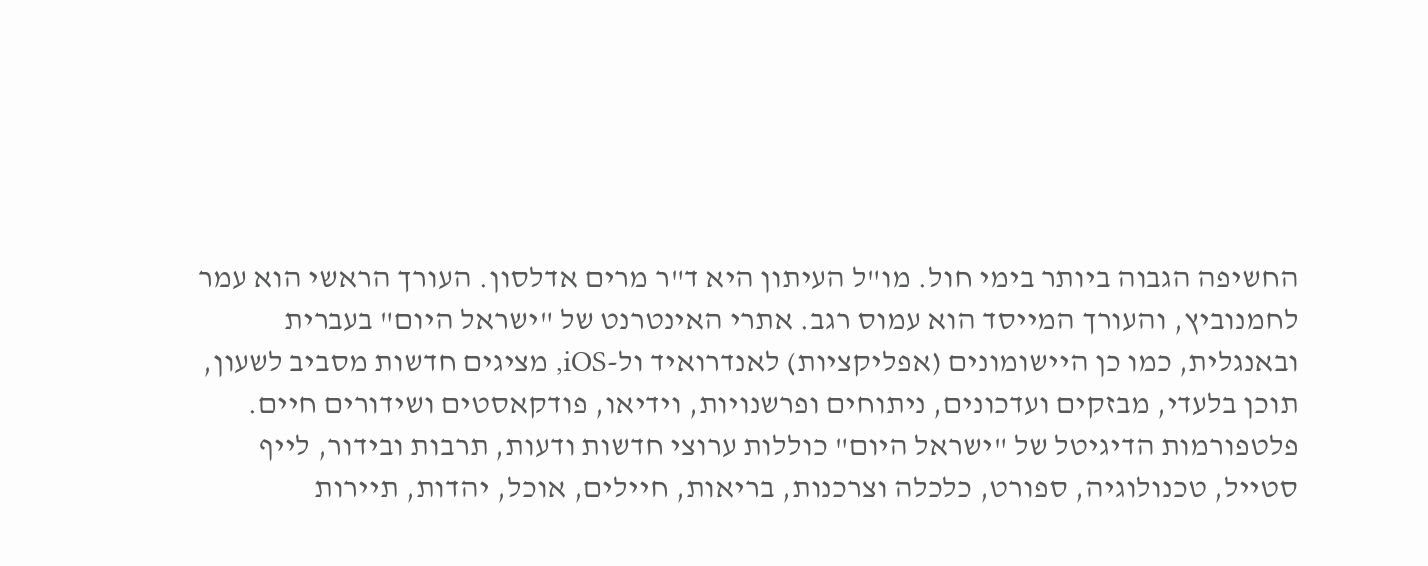החשיפה הגבוה ביותר בימי חול. מו"ל העיתון היא ד"ר מרים אדלסון. העורך הראשי הוא עמר לחמנוביץ, והעורך המייסד הוא עמוס רגב. אתרי האינטרנט של "ישראל היום" בעברית ובאנגלית, כמו כן היישומונים (אפליקציות) לאנדרואיד ול-iOS, מציגים חדשות מסביב לשעון, תוכן בלעדי, מבזקים ועדכונים, ניתוחים ופרשנויות, וידיאו, פודקאסטים ושידורים חיים. פלטפורמות הדיגיטל של "ישראל היום" כוללות ערוצי חדשות ודעות, תרבות ובידור, לייף סטייל, טכנולוגיה, ספורט, כלכלה וצרכנות, בריאות, חיילים, אוכל, יהדות, תיירות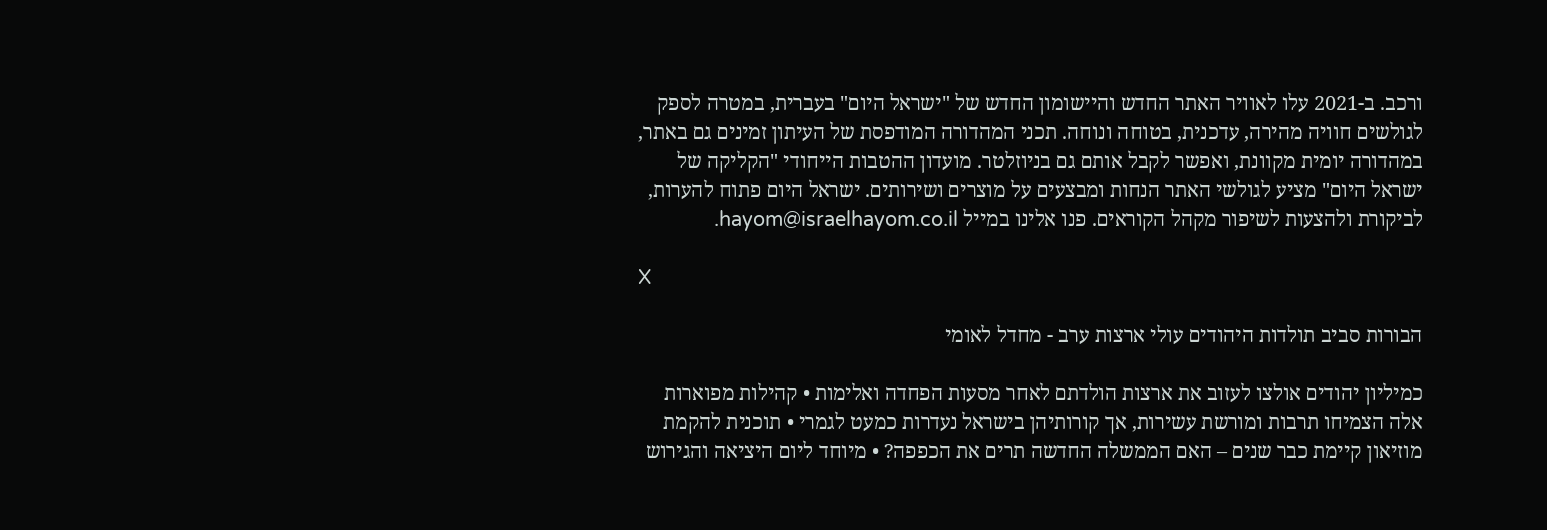ורכב. ב-2021 עלו לאוויר האתר החדש והיישומון החדש של "ישראל היום" בעברית, במטרה לספק לגולשים חוויה מהירה, עדכנית, בטוחה ונוחה. תכני המהדורה המודפסת של העיתון זמינים גם באתר, במהדורה יומית מקוונת, ואפשר לקבל אותם גם בניוזלטר. מועדון ההטבות הייחודי "הקליקה של ישראל היום" מציע לגולשי האתר הנחות ומבצעים על מוצרים ושירותים. ישראל היום פתוח להערות, לביקורת ולהצעות לשיפור מקהל הקוראים. פנו אלינו במייל hayom@israelhayom.co.il.

X

הבורות סביב תולדות היהודים עולי ארצות ערב - מחדל לאומי

כמיליון יהודים אולצו לעזוב את ארצות הולדתם לאחר מסעות הפחדה ואלימות • קהילות מפוארות אלה הצמיחו תרבות ומורשת עשירות, אך קורותיהן בישראל נעדרות כמעט לגמרי • תוכנית להקמת מוזיאון קיימת כבר שנים – האם הממשלה החדשה תרים את הכפפה? • מיוחד ליום היציאה והגירוש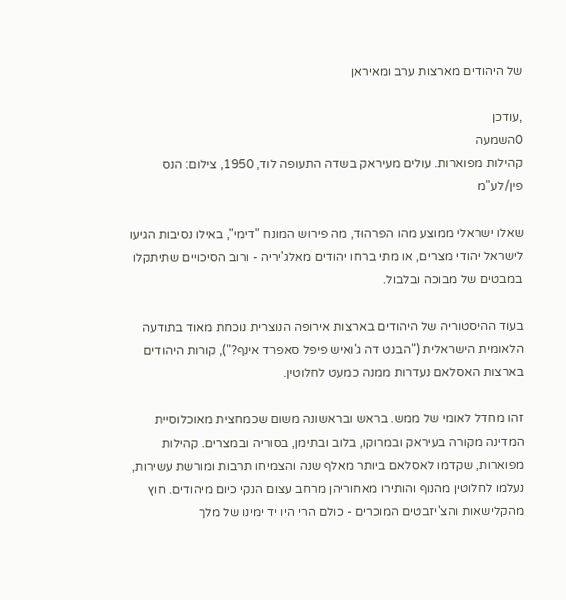של היהודים מארצות ערב ומאיראן

,עודכן
0השמעה
קהילות מפוארות. עולים מעיראק בשדה התעופה לוד, 1950, צילום: הנס פין/לע"מ

שאלו ישראלי ממוצע מהו הפרהוּד, מה פירוש המונח "דימי", באילו נסיבות הגיעו לישראל יהודי מצרים, או מתי ברחו יהודים מאלג'יריה - ורוב הסיכויים שתיתקלו במבטים של מבוכה ובלבול.

בעוד ההיסטוריה של היהודים בארצות אירופה הנוצרית נוכחת מאוד בתודעה הלאומית הישראלית ("הבנט דה ג'ואיש פיפל סאפרד אינף?"), קורות היהודים בארצות האסלאם נעדרות ממנה כמעט לחלוטין.

זהו מחדל לאומי של ממש. בראש ובראשונה משום שכמחצית מאוכלוסיית המדינה מקורה בעיראק ובמרוקו, בלוב ובתימן, בסוריה ובמצרים. קהילות מפוארות, שקדמו לאסלאם ביותר מאלף שנה והצמיחו תרבות ומורשת עשירות, נעלמו לחלוטין מהנוף והותירו מאחוריהן מרחב עצום הנקי כיום מיהודים. חוץ מהקלישאות והצ'יזבטים המוכרים - כולם הרי היו יד ימינו של מלך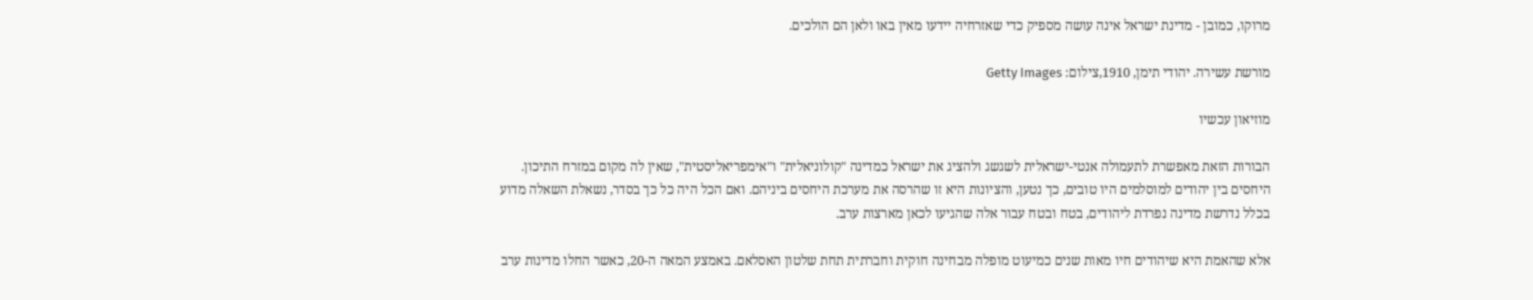מרוקו, כמובן - מדינת ישראל אינה עושה מספיק כדי שאזרחיה יידעו מאין באו ולאן הם הולכים.

מורשת עשירה. יהודי תימן, 1910,צילום: Getty Images

מוזיאון עכשיו

הבורות הזאת מאפשרת לתעמולה אנטי-ישראלית לשגשג ולהציג את ישראל כמדינה "קולוניאלית" ו"אימפריאליסטית", שאין לה מקום במזרח התיכון. היחסים בין יהודים למוסלמים היו טובים, כך נטען, והציונות היא זו שהרסה את מערכת היחסים ביניהם. ואם הכל היה כל כך בסדר, נשאלת השאלה מדוע בכלל נדרשת מדינה נפרדת ליהודים, בטח ובטח עבור אלה שהגיעו לכאן מארצות ערב.

אלא שהאמת היא שיהודים חיו מאות שנים כמיעוט מופלה מבחינה חוקית וחברתית תחת שלטון האסלאם. באמצע המאה ה-20, כאשר החלו מדינות ערב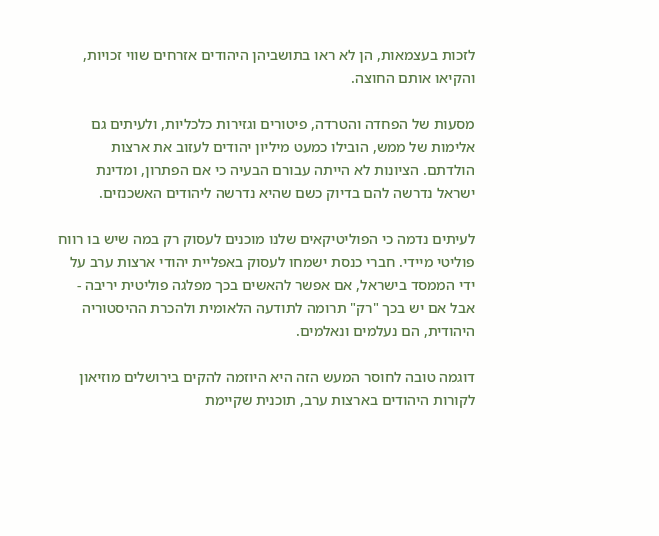לזכות בעצמאות, הן לא ראו בתושביהן היהודים אזרחים שווי זכויות, והקיאו אותם החוצה.

מסעות של הפחדה והטרדה, פיטורים וגזירות כלכליות, ולעיתים גם אלימות של ממש, הובילו כמעט מיליון יהודים לעזוב את ארצות הולדתם. הציונות לא הייתה עבורם הבעיה כי אם הפתרון, ומדינת ישראל נדרשה להם בדיוק כשם שהיא נדרשה ליהודים האשכנזים.

לעיתים נדמה כי הפוליטיקאים שלנו מוכנים לעסוק רק במה שיש בו רווח פוליטי מיידי. חברי כנסת ישמחו לעסוק באפליית יהודי ארצות ערב על ידי הממסד בישראל, אם אפשר להאשים בכך מפלגה פוליטית יריבה - אבל אם יש בכך "רק" תרומה לתודעה הלאומית ולהכרת ההיסטוריה היהודית, הם נעלמים ונאלמים.

דוגמה טובה לחוסר המעש הזה היא היוזמה להקים בירושלים מוזיאון לקורות היהודים בארצות ערב, תוכנית שקיימת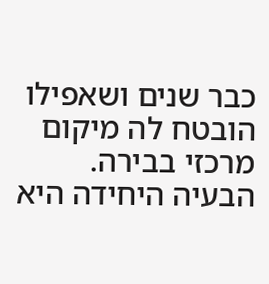כבר שנים ושאפילו הובטח לה מיקום מרכזי בבירה. הבעיה היחידה היא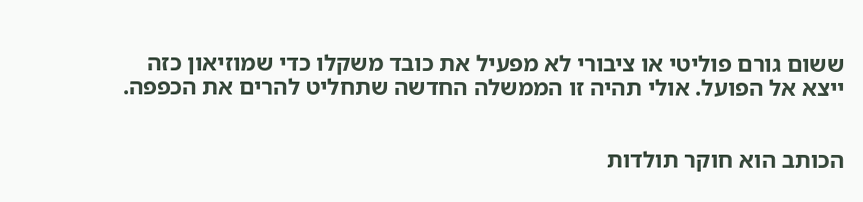ששום גורם פוליטי או ציבורי לא מפעיל את כובד משקלו כדי שמוזיאון כזה ייצא אל הפועל. אולי תהיה זו הממשלה החדשה שתחליט להרים את הכפפה.


הכותב הוא חוקר תולדות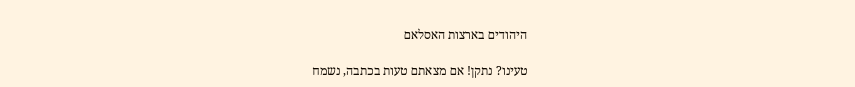היהודים בארצות האסלאם

טעינו? נתקן! אם מצאתם טעות בכתבה, נשמח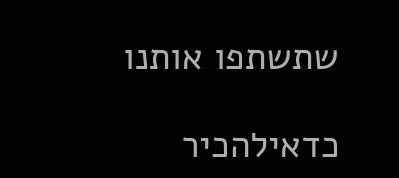שתשתפו אותנו

כדאילהכיר